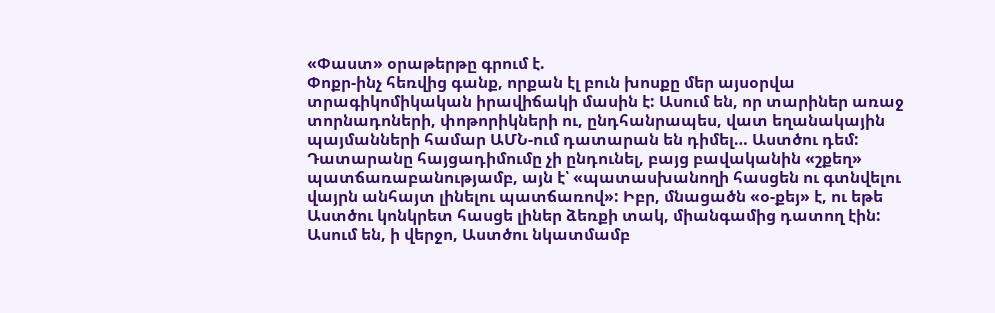«Փաստ» օրաթերթը գրում է.
Փոքր-ինչ հեռվից գանք, որքան էլ բուն խոսքը մեր այսօրվա տրագիկոմիկական իրավիճակի մասին է: Ասում են, որ տարիներ առաջ տորնադոների, փոթորիկների ու, ընդհանրապես, վատ եղանակային պայմանների համար ԱՄՆ-ում դատարան են դիմել… Աստծու դեմ: Դատարանը հայցադիմումը չի ընդունել, բայց բավականին «շքեղ» պատճառաբանությամբ, այն է՝ «պատասխանողի հասցեն ու գտնվելու վայրն անհայտ լինելու պատճառով»: Իբր, մնացածն «օ-քեյ» է, ու եթե Աստծու կոնկրետ հասցե լիներ ձեռքի տակ, միանգամից դատող էին: Ասում են, ի վերջո, Աստծու նկատմամբ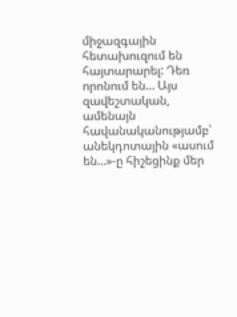միջազգային հետախուզում են հայտարարել: Դեռ որոնում են… Այս զավեշտական, ամենայն հավանականությամբ՝ անեկդոտային «ասում են…»-ը հիշեցինք մեր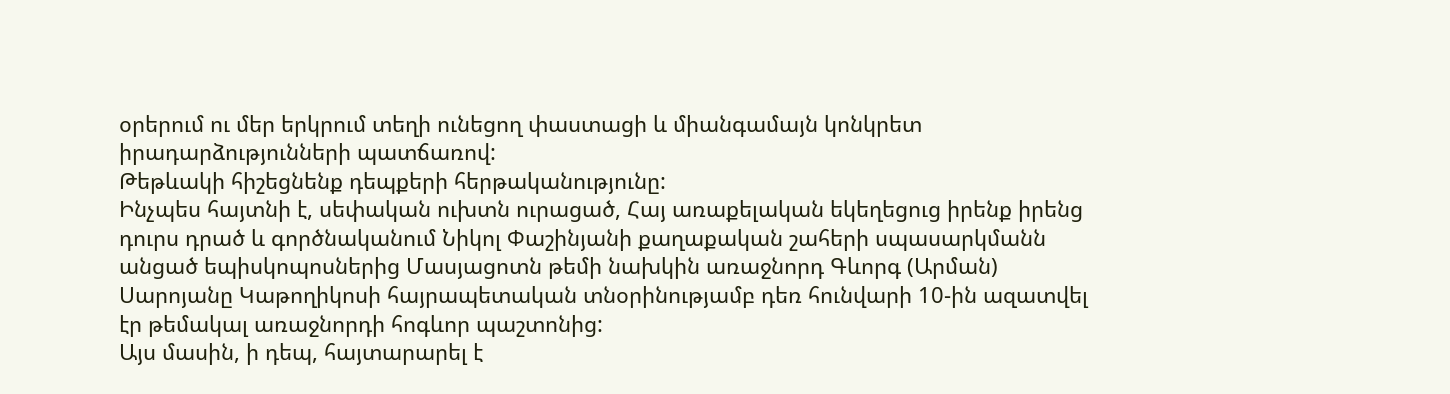օրերում ու մեր երկրում տեղի ունեցող փաստացի և միանգամայն կոնկրետ իրադարձությունների պատճառով:
Թեթևակի հիշեցնենք դեպքերի հերթականությունը:
Ինչպես հայտնի է, սեփական ուխտն ուրացած, Հայ առաքելական եկեղեցուց իրենք իրենց դուրս դրած և գործնականում Նիկոլ Փաշինյանի քաղաքական շահերի սպասարկմանն անցած եպիսկոպոսներից Մասյացոտն թեմի նախկին առաջնորդ Գևորգ (Արման) Սարոյանը Կաթողիկոսի հայրապետական տնօրինությամբ դեռ հունվարի 10-ին ազատվել էր թեմակալ առաջնորդի հոգևոր պաշտոնից:
Այս մասին, ի դեպ, հայտարարել է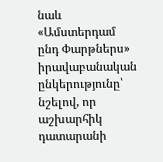նաև «Ամստերդամ ընդ Փարթներս» իրավաբանական ընկերությունը՝ նշելով, որ աշխարհիկ դատարանի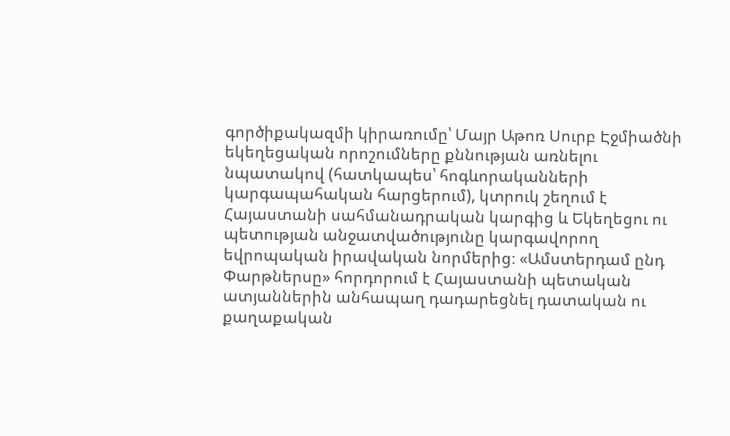գործիքակազմի կիրառումը՝ Մայր Աթոռ Սուրբ Էջմիածնի եկեղեցական որոշումները քննության առնելու նպատակով (հատկապես՝ հոգևորականների կարգապահական հարցերում), կտրուկ շեղում է Հայաստանի սահմանադրական կարգից և Եկեղեցու ու պետության անջատվածությունը կարգավորող եվրոպական իրավական նորմերից։ «Ամստերդամ ընդ Փարթներսը» հորդորում է Հայաստանի պետական ատյաններին անհապաղ դադարեցնել դատական ու քաղաքական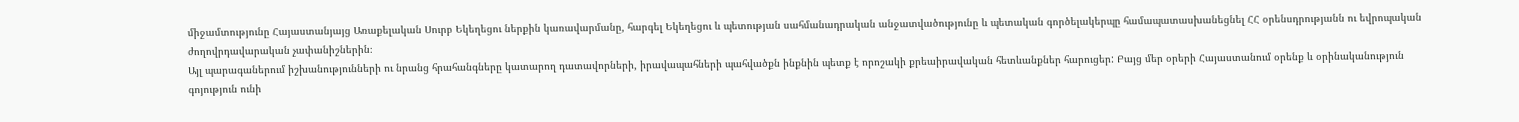միջամտությունը Հայաստանյայց Առաքելական Սուրբ Եկեղեցու ներքին կառավարմանը, հարգել Եկեղեցու և պետության սահմանադրական անջատվածությունը և պետական գործելակերպը համապատասխանեցնել ՀՀ օրենսդրությանն ու եվրոպական ժողովրդավարական չափանիշներին։
Այլ պարագաներում իշխանությունների ու նրանց հրահանգները կատարող դատավորների, իրավապահների պահվածքն ինքնին պետք է որոշակի քրեաիրավական հետևանքներ հարուցեր: Բայց մեր օրերի Հայաստանում օրենք և օրինականություն գոյություն ունի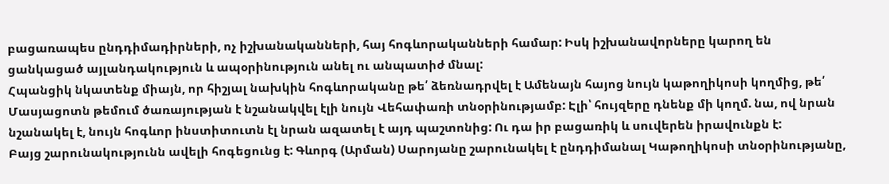բացառապես ընդդիմադիրների, ոչ իշխանականների, հայ հոգևորականների համար: Իսկ իշխանավորները կարող են ցանկացած այլանդակություն և ապօրինություն անել ու անպատիժ մնալ:
Հպանցիկ նկատենք միայն, որ հիշյալ նախկին հոգևորականը թե՛ ձեռնադրվել է Ամենայն հայոց նույն կաթողիկոսի կողմից, թե՛ Մասյացոտն թեմում ծառայության է նշանակվել էլի նույն Վեհափառի տնօրինությամբ: Էլի՝ հույզերը դնենք մի կողմ. նա, ով նրան նշանակել է, նույն հոգևոր ինստիտուտն էլ նրան ազատել է այդ պաշտոնից: Ու դա իր բացառիկ և սուվերեն իրավունքն է:
Բայց շարունակությունն ավելի հոգեցունց է: Գևորգ (Արման) Սարոյանը շարունակել է ընդդիմանալ Կաթողիկոսի տնօրինությանը,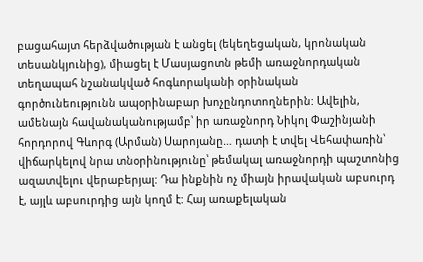բացահայտ հերձվածության է անցել (եկեղեցական, կրոնական տեսանկյունից), միացել է Մասյացոտն թեմի առաջնորդական տեղապահ նշանակված հոգևորականի օրինական գործունեությունն ապօրինաբար խոչընդոտողներին: Ավելին, ամենայն հավանականությամբ՝ իր առաջնորդ Նիկոլ Փաշինյանի հորդորով Գևորգ (Արման) Սարոյանը… դատի է տվել Վեհափառին՝ վիճարկելով նրա տնօրինությունը՝ թեմակալ առաջնորդի պաշտոնից ազատվելու վերաբերյալ: Դա ինքնին ոչ միայն իրավական աբսուրդ է, այլև աբսուրդից այն կողմ է: Հայ առաքելական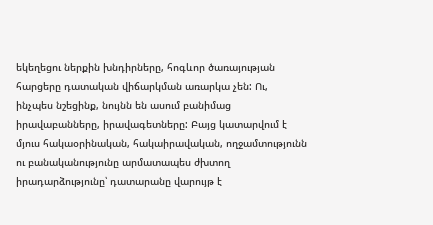եկեղեցու ներքին խնդիրները, հոգևոր ծառայության հարցերը դատական վիճարկման առարկա չեն: Ու, ինչպես նշեցինք, նույնն են ասում բանիմաց իրավաբանները, իրավագետները: Բայց կատարվում է մյուս հակաօրինական, հակաիրավական, ողջամտությունն ու բանականությունը արմատապես ժխտող իրադարձությունը՝ դատարանը վարույթ է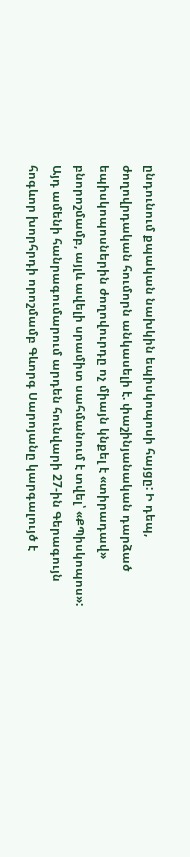ընդունում քպական նախկին եպիսկոպոսի հայցը: Ի դեպ, ժողովրդական հումորն անկասելի է. փաշինյանական դարձած եպիսկոպոսներին ժողովուրդը ոչ միայն կնքել է «տիրադավ» բնորոշմամբ, այլև ավելի սրամիտ սահմանում է տվել՝ «ՔՊիսկոպոս»:
Այդ ամենի հանրագումարում արդեն հունվարի 27-ին Գերագույն հոգևոր խորհրդի որոշմամբ Գևորգ Սարոյանը կարգալույծ է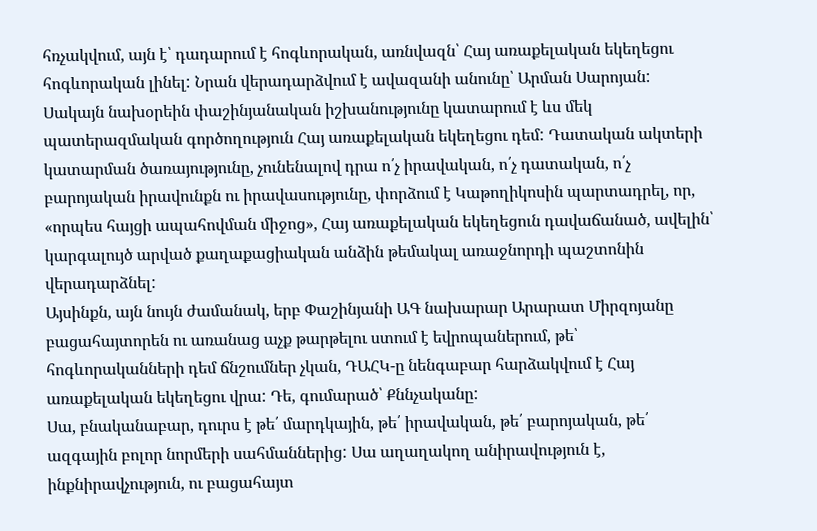հռչակվում, այն է՝ դադարում է հոգևորական, առնվազն՝ Հայ առաքելական եկեղեցու հոգևորական լինել: Նրան վերադարձվում է ավազանի անունը՝ Արման Սարոյան:
Սակայն նախօրեին փաշինյանական իշխանությունը կատարում է ևս մեկ պատերազմական գործողություն Հայ առաքելական եկեղեցու դեմ: Դատական ակտերի կատարման ծառայությունը, չունենալով դրա ո՛չ իրավական, ո՛չ դատական, ո՛չ բարոյական իրավունքն ու իրավասությունը, փորձում է Կաթողիկոսին պարտադրել, որ, «որպես հայցի ապահովման միջոց», Հայ առաքելական եկեղեցուն դավաճանած, ավելին՝ կարգալույծ արված քաղաքացիական անձին թեմակալ առաջնորդի պաշտոնին վերադարձնել:
Այսինքն, այն նույն ժամանակ, երբ Փաշինյանի ԱԳ նախարար Արարատ Միրզոյանը բացահայտորեն ու առանաց աչք թարթելու ստում է եվրոպաներում, թե՝ հոգևորականների դեմ ճնշումներ չկան, ԴԱՀԿ-ը նենգաբար հարձակվում է Հայ առաքելական եկեղեցու վրա: Դե, գումարած՝ Քննչականը:
Սա, բնականաբար, դուրս է թե՛ մարդկային, թե՛ իրավական, թե՛ բարոյական, թե՛ ազգային բոլոր նորմերի սահմաններից: Սա աղաղակող անիրավություն է, ինքնիրավչություն, ու բացահայտ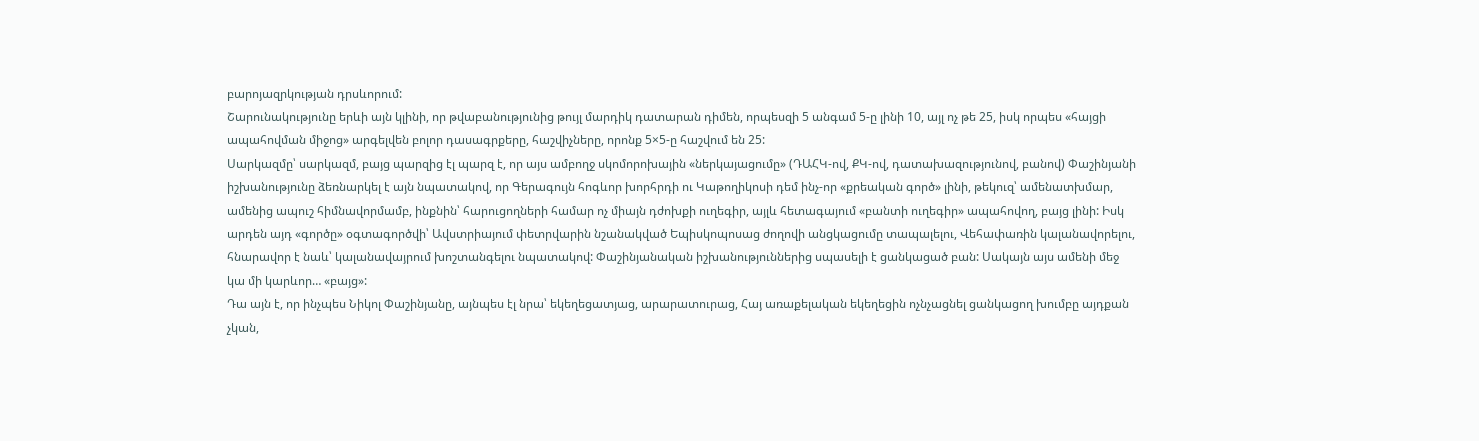բարոյազրկության դրսևորում:
Շարունակությունը երևի այն կլինի, որ թվաբանությունից թույլ մարդիկ դատարան դիմեն, որպեսզի 5 անգամ 5-ը լինի 10, այլ ոչ թե 25, իսկ որպես «հայցի ապահովման միջոց» արգելվեն բոլոր դասագրքերը, հաշվիչները, որոնք 5×5-ը հաշվում են 25:
Սարկազմը՝ սարկազմ, բայց պարզից էլ պարզ է, որ այս ամբողջ սկոմորոխային «ներկայացումը» (ԴԱՀԿ-ով, ՔԿ-ով, դատախազությունով, բանով) Փաշինյանի իշխանությունը ձեռնարկել է այն նպատակով, որ Գերագույն հոգևոր խորհրդի ու Կաթողիկոսի դեմ ինչ-որ «քրեական գործ» լինի, թեկուզ՝ ամենատխմար, ամենից ապուշ հիմնավորմամբ, ինքնին՝ հարուցողների համար ոչ միայն դժոխքի ուղեգիր, այլև հետագայում «բանտի ուղեգիր» ապահովող, բայց լինի: Իսկ արդեն այդ «գործը» օգտագործվի՝ Ավստրիայում փետրվարին նշանակված Եպիսկոպոսաց ժողովի անցկացումը տապալելու, Վեհափառին կալանավորելու, հնարավոր է նաև՝ կալանավայրում խոշտանգելու նպատակով: Փաշինյանական իշխանություններից սպասելի է ցանկացած բան: Սակայն այս ամենի մեջ կա մի կարևոր… «բայց»:
Դա այն է, որ ինչպես Նիկոլ Փաշինյանը, այնպես էլ նրա՝ եկեղեցատյաց, արարատուրաց, Հայ առաքելական եկեղեցին ոչնչացնել ցանկացող խումբը այդքան չկան,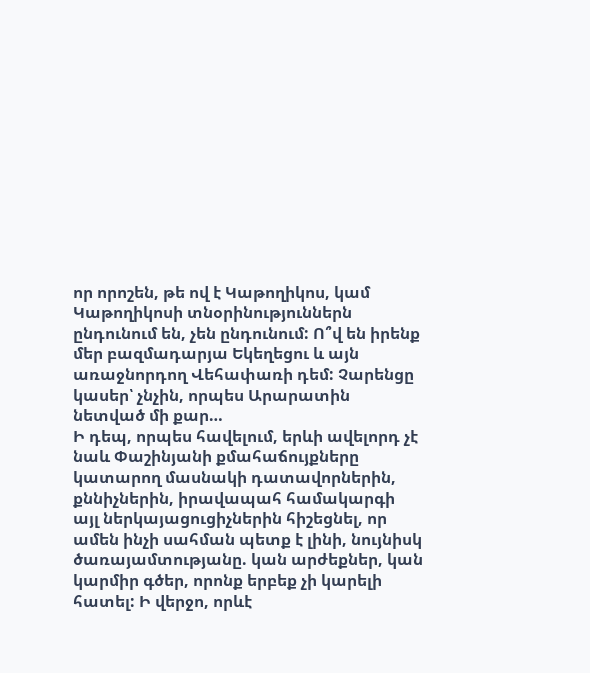որ որոշեն, թե ով է Կաթողիկոս, կամ Կաթողիկոսի տնօրինություններն ընդունում են, չեն ընդունում: Ո՞վ են իրենք մեր բազմադարյա Եկեղեցու և այն առաջնորդող Վեհափառի դեմ: Չարենցը կասեր՝ չնչին, որպես Արարատին նետված մի քար…
Ի դեպ, որպես հավելում, երևի ավելորդ չէ նաև Փաշինյանի քմահաճույքները կատարող մասնակի դատավորներին, քննիչներին, իրավապահ համակարգի այլ ներկայացուցիչներին հիշեցնել, որ ամեն ինչի սահման պետք է լինի, նույնիսկ ծառայամտությանը. կան արժեքներ, կան կարմիր գծեր, որոնք երբեք չի կարելի հատել: Ի վերջո, որևէ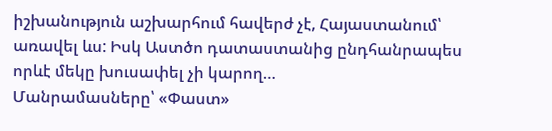իշխանություն աշխարհում հավերժ չէ, Հայաստանում՝ առավել ևս: Իսկ Աստծո դատաստանից ընդհանրապես որևէ մեկը խուսափել չի կարող…
Մանրամասները՝ «Փաստ»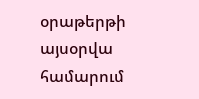օրաթերթի այսօրվա համարում